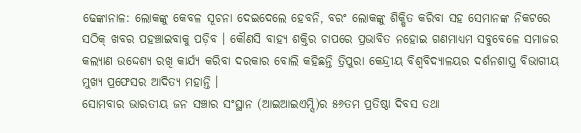ଢେଙ୍କାନାଳ: ଲୋକଙ୍କୁ କେବଳ ସୂଚନା ଦେଇଦେଲେ ହେବନି, ବରଂ ଲୋକଙ୍କୁ ଶିକ୍ଷିତ କରିବା ସହ ସେମାନଙ୍କ ନିକଟରେ ସଠିକ୍ ଖବର ପହଞ୍ଚାଇବାକୁ ପଡ଼ିବ । କୌଣସି ବାହ୍ୟ ଶକ୍ତିର ଚାପରେ ପ୍ରଭାବିତ ନହୋଇ ଗଣମାଧ୍ୟମ ସବୁବେଳେ ସମାଜର କଲ୍ୟାଣ ଉଦ୍ଦେଶ୍ୟ ରଖି କାର୍ଯ୍ୟ କରିବା ଦରକାର ବୋଲି କହିଛନ୍ତି ତ୍ରିପୁରା କେନ୍ଦ୍ରୀୟ ବିଶ୍ୱବିଦ୍ୟାଳୟର ଦର୍ଶନଶାସ୍ତ୍ର ବିଭାଗୀୟ ମୁଖ୍ୟ ପ୍ରଫେସର ଆଦିତ୍ୟ ମହାନ୍ତି ।
ସୋମବାର ଭାରତୀୟ ଜନ ସଞ୍ଚାର ସଂସ୍ଥାନ (ଆଇଆଇଏମ୍ସି)ର ୫୬ତମ ପ୍ରତିଷ୍ଠା ଦିବସ ତଥା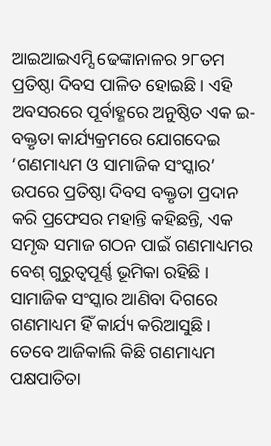ଆଇଆଇଏମ୍ସି ଢେଙ୍କାନାଳର ୨୮ତମ ପ୍ରତିଷ୍ଠା ଦିବସ ପାଳିତ ହୋଇଛି । ଏହି ଅବସରରେ ପୂର୍ବାହ୍ଣରେ ଅନୁଷ୍ଠିତ ଏକ ଇ-ବକ୍ତୃତା କାର୍ଯ୍ୟକ୍ରମରେ ଯୋଗଦେଇ ‘ଗଣମାଧ୍ୟମ ଓ ସାମାଜିକ ସଂସ୍କାର’ ଉପରେ ପ୍ରତିଷ୍ଠା ଦିବସ ବକ୍ତୃତା ପ୍ରଦାନ କରି ପ୍ରଫେସର ମହାନ୍ତି କହିଛନ୍ତି, ଏକ ସମୃଦ୍ଧ ସମାଜ ଗଠନ ପାଇଁ ଗଣମାଧ୍ୟମର ବେଶ୍ ଗୁରୁତ୍ୱପୂର୍ଣ୍ଣ ଭୂମିକା ରହିଛି । ସାମାଜିକ ସଂସ୍କାର ଆଣିବା ଦିଗରେ ଗଣମାଧ୍ୟମ ହିଁ କାର୍ଯ୍ୟ କରିଆସୁଛି । ତେବେ ଆଜିକାଲି କିଛି ଗଣମାଧ୍ୟମ ପକ୍ଷପାତିତା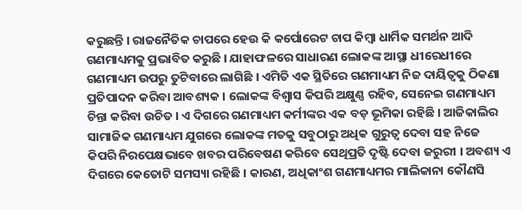କରୁଛନ୍ତି । ରାଜନୈତିକ ଚାପରେ ହେଉ କି କର୍ପୋରେଟ ଚାପ କିମ୍ବା ଧାର୍ମିକ ସମର୍ଥନ ଆଦି ଗଣମାଧ୍ୟମକୁ ପ୍ରଭାବିତ କରୁଛି । ଯାହାଫଳରେ ସାଧାରଣ ଲୋକଙ୍କ ଆସ୍ଥା ଧୀରେଧୀରେ ଗଣମାଧ୍ୟମ ଉପରୁ ତୁଟିବାରେ ଲାଗିଛି । ଏମିତି ଏକ ସ୍ଥିତିରେ ଗଣମାଧ୍ୟମ ନିଜ ଦାୟିତ୍ୱକୁ ଠିକଣା ପ୍ରତିପାଦନ କରିବା ଆବଶ୍ୟକ । ଲୋକଙ୍କ ବିଶ୍ୱାସ କିପରି ଅକ୍ଷୁଣ୍ଣ ରହିବ, ସେନେଇ ଗଣମାଧ୍ୟମ ଚିନ୍ତା କରିବା ଉଚିତ । ଏ ଦିଗରେ ଗଣମାଧ୍ୟମ କର୍ମୀଙ୍କର ଏକ ବଡ଼ ଭୂମିକା ରହିଛି । ଆଜିକାଲିର ସାମାଜିକ ଗଣମାଧ୍ୟମ ଯୁଗରେ ଲୋକଙ୍କ ମତକୁ ସବୁଠାରୁ ଅଧିକ ଗୁରୁତ୍ୱ ଦେବା ସହ ନିଜେ କିପରି ନିରପେକ୍ଷଭାବେ ଖବର ପରିବେଷଣ କରିବେ ସେଥିପ୍ରତି ଦୃଷ୍ଟି ଦେବା ଜରୁରୀ । ଅବଶ୍ୟ ଏ ଦିଗରେ କେତୋଟି ସମସ୍ୟା ରହିଛି । କାରଣ, ଅଧିକାଂଶ ଗଣମାଧ୍ୟମର ମାଲିକାନା କୌଣସି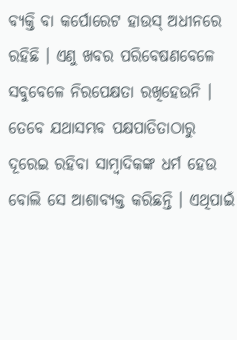ବ୍ୟକ୍ତି ବା କର୍ପୋରେଟ ହାଉସ୍ ଅଧୀନରେ ରହିଛି । ଏଣୁ ଖବର ପରିବେଷଣବେଳେ ସବୁବେଳେ ନିରପେକ୍ଷତା ରଖିହେଉନି । ତେବେ ଯଥାସମ୍ଭବ ପକ୍ଷପାତିତାଠାରୁ ଦୂରେଇ ରହିବା ସାମ୍ବାଦିକଙ୍କ ଧର୍ମ ହେଉ ବୋଲି ସେ ଆଶାବ୍ୟକ୍ତ କରିଛନ୍ତି । ଏଥିପାଇଁ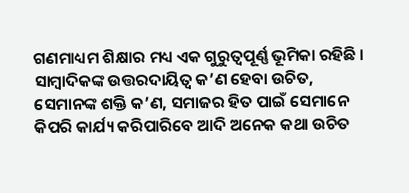ଗଣମାଧ୍ୟମ ଶିକ୍ଷାର ମଧ୍ୟ ଏକ ଗୁରୁତ୍ୱପୂର୍ଣ୍ଣ ଭୂମିକା ରହିଛି । ସାମ୍ବାଦିକଙ୍କ ଉତ୍ତରଦାୟିତ୍ୱ କ’ଣ ହେବା ଉଚିତ, ସେମାନଙ୍କ ଶକ୍ତି କ’ଣ, ସମାଜର ହିତ ପାଇଁ ସେମାନେ କିପରି କାର୍ଯ୍ୟ କରିପାରିବେ ଆଦି ଅନେକ କଥା ଉଚିତ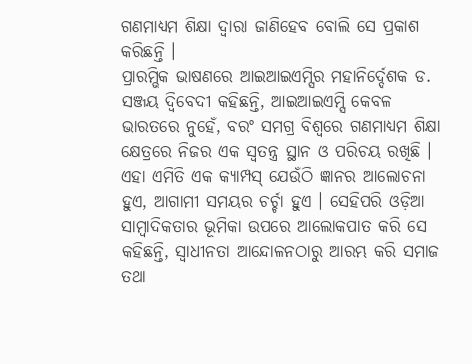ଗଣମାଧ୍ୟମ ଶିକ୍ଷା ଦ୍ୱାରା ଜାଣିହେବ ବୋଲି ସେ ପ୍ରକାଶ କରିଛନ୍ତି ।
ପ୍ରାରମ୍ଭିକ ଭାଷଣରେ ଆଇଆଇଏମ୍ସିର ମହାନିର୍ଦ୍ଦେଶକ ଡ. ସଞ୍ଜୟ ଦ୍ୱିବେଦୀ କହିଛନ୍ତି, ଆଇଆଇଏମ୍ସି କେବଳ ଭାରତରେ ନୁହେଁ, ବରଂ ସମଗ୍ର ବିଶ୍ୱରେ ଗଣମାଧ୍ୟମ ଶିକ୍ଷା କ୍ଷେତ୍ରରେ ନିଜର ଏକ ସ୍ୱତନ୍ତ୍ର ସ୍ଥାନ ଓ ପରିଚୟ ରଖିଛି । ଏହା ଏମିତି ଏକ କ୍ୟାମ୍ପସ୍ ଯେଉଁଠି ଜ୍ଞାନର ଆଲୋଚନା ହୁଏ, ଆଗାମୀ ସମୟର ଚର୍ଚ୍ଚା ହୁଏ । ସେହିପରି ଓଡ଼ିଆ ସାମ୍ବାଦିକତାର ଭୂମିକା ଉପରେ ଆଲୋକପାତ କରି ସେ କହିଛନ୍ତି, ସ୍ୱାଧୀନତା ଆନ୍ଦୋଳନଠାରୁ ଆରମ୍ଭ କରି ସମାଜ ତଥା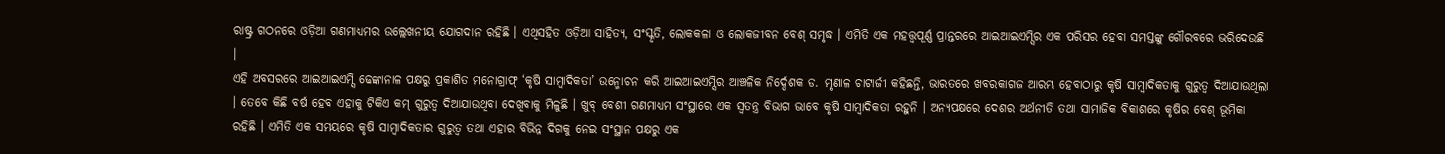ରାଷ୍ଟ୍ର ଗଠନରେ ଓଡ଼ିଆ ଗଣମାଧ୍ୟମର ଉଲ୍ଲେଖନୀୟ ଯୋଗଦାନ ରହିଛି । ଏଥିସହିତ ଓଡ଼ିଆ ସାହିତ୍ୟ, ସଂସ୍କୃତି, ଲୋକକଳା ଓ ଲୋକଜୀବନ ବେଶ୍ ସମୃଦ୍ଧ । ଏମିତି ଏକ ମହତ୍ତ୍ୱପୂର୍ଣ୍ଣ ପ୍ରାନ୍ତରରେ ଆଇଆଇଏମ୍ସିର ଏକ ପରିସର ହେବା ସମସ୍ତଙ୍କୁ ଗୌରବରେ ଭରିଦେଉଛି ।
ଏହି ଅବସରରେ ଆଇଆଇଏମ୍ସି ଢେଙ୍କାନାଳ ପକ୍ଷରୁ ପ୍ରକାଶିତ ମନୋଗ୍ରାଫ୍ ‘କୃଷି ସାମ୍ବାଦିକତା’ ଉନ୍ମୋଚନ କରି ଆଇଆଇଏମ୍ସିର ଆଞ୍ଚଳିକ ନିର୍ଦ୍ଦେଶକ ଡ. ମୃଣାଳ ଚାଟାର୍ଜୀ କହିଛନ୍ତି, ଭାରତରେ ଖବରକାଗଜ ଆରମ୍ଭ ହେବାଠାରୁ କୃଷି ସାମ୍ବାଦିକତାକୁ ଗୁରୁତ୍ୱ ଦିଆଯାଉଥିଲା । ତେବେ କିଛି ବର୍ଷ ହେବ ଏହାକୁ ଟିକିଏ କମ୍ ଗୁରୁତ୍ୱ ଦିଆଯାଉଥିବା ଦେଖିବାକୁ ମିଳୁଛି । ଖୁବ୍ ବେଶୀ ଗଣମାଧ୍ୟମ ସଂସ୍ଥାରେ ଏକ ସ୍ୱତନ୍ତ୍ର ବିଭାଗ ଭାବେ କୃଷି ସାମ୍ବାଦିକତା ରହୁନି । ଅନ୍ୟପକ୍ଷରେ ଦେଶର ଅର୍ଥନୀତି ତଥା ସାମାଜିକ ବିକାଶରେ କୃଷିର ବେଶ୍ ଭୂମିକା ରହିଛି । ଏମିତି ଏକ ସମୟରେ କୃଷି ସାମ୍ବାଦିକତାର ଗୁରୁତ୍ୱ ତଥା ଏହାର ବିଭିନ୍ନ ଦିଗକୁ ନେଇ ସଂସ୍ଥାନ ପକ୍ଷରୁ ଏକ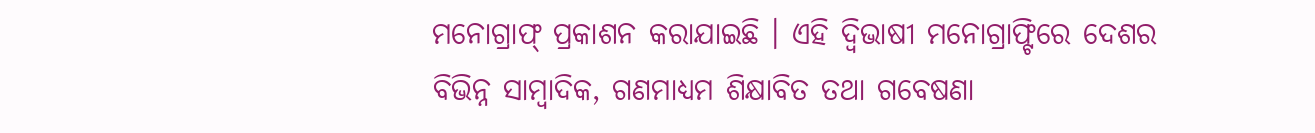ମନୋଗ୍ରାଫ୍ ପ୍ରକାଶନ କରାଯାଇଛି । ଏହି ଦ୍ୱିଭାଷୀ ମନୋଗ୍ରାଫ୍ଟିରେ ଦେଶର ବିଭିନ୍ନ ସାମ୍ବାଦିକ, ଗଣମାଧ୍ୟମ ଶିକ୍ଷାବିତ ତଥା ଗବେଷଣା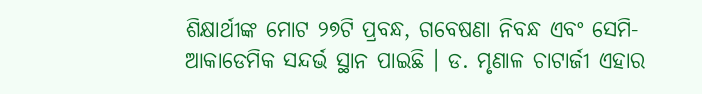ଶିକ୍ଷାର୍ଥୀଙ୍କ ମୋଟ ୨୭ଟି ପ୍ରବନ୍ଧ, ଗବେଷଣା ନିବନ୍ଧ ଏବଂ ସେମି-ଆକାଡେମିକ ସନ୍ଦର୍ଭ ସ୍ଥାନ ପାଇଛି । ଡ. ମୃଣାଳ ଚାଟାର୍ଜୀ ଏହାର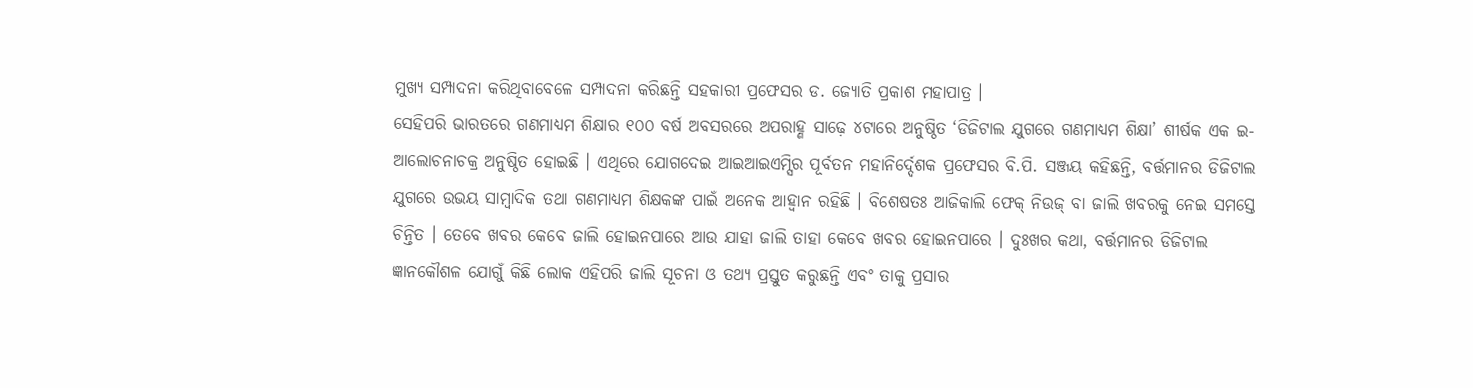ମୁଖ୍ୟ ସମ୍ପାଦନା କରିଥିବାବେଳେ ସମ୍ପାଦନା କରିଛନ୍ତି ସହକାରୀ ପ୍ରଫେସର ଡ. ଜ୍ୟୋତି ପ୍ରକାଶ ମହାପାତ୍ର ।
ସେହିପରି ଭାରତରେ ଗଣମାଧ୍ୟମ ଶିକ୍ଷାର ୧୦୦ ବର୍ଷ ଅବସରରେ ଅପରାହ୍ଣ ସାଢ଼େ ୪ଟାରେ ଅନୁଷ୍ଠିତ ‘ଡିଜିଟାଲ ଯୁଗରେ ଗଣମାଧ୍ୟମ ଶିକ୍ଷା’ ଶୀର୍ଷକ ଏକ ଇ-ଆଲୋଚନାଚକ୍ର ଅନୁଷ୍ଠିତ ହୋଇଛି । ଏଥିରେ ଯୋଗଦେଇ ଆଇଆଇଏମ୍ସିର ପୂର୍ବତନ ମହାନିର୍ଦ୍ଦେଶକ ପ୍ରଫେସର ବି.ପି. ସଞ୍ଜୟ କହିଛନ୍ତି, ବର୍ତ୍ତମାନର ଡିଜିଟାଲ ଯୁଗରେ ଉଭୟ ସାମ୍ବାଦିକ ତଥା ଗଣମାଧ୍ୟମ ଶିକ୍ଷକଙ୍କ ପାଇଁ ଅନେକ ଆହ୍ୱାନ ରହିଛି । ବିଶେଷତଃ ଆଜିକାଲି ଫେକ୍ ନିଉଜ୍ ବା ଜାଲି ଖବରକୁ ନେଇ ସମସ୍ତେ ଚିନ୍ତିତ । ତେବେ ଖବର କେବେ ଜାଲି ହୋଇନପାରେ ଆଉ ଯାହା ଜାଲି ତାହା କେବେ ଖବର ହୋଇନପାରେ । ଦୁଃଖର କଥା, ବର୍ତ୍ତମାନର ଡିଜିଟାଲ ଜ୍ଞାନକୌଶଳ ଯୋଗୁଁ କିଛି ଲୋକ ଏହିପରି ଜାଲି ସୂଚନା ଓ ତଥ୍ୟ ପ୍ରସ୍ତୁତ କରୁଛନ୍ତି ଏବଂ ତାକୁ ପ୍ରସାର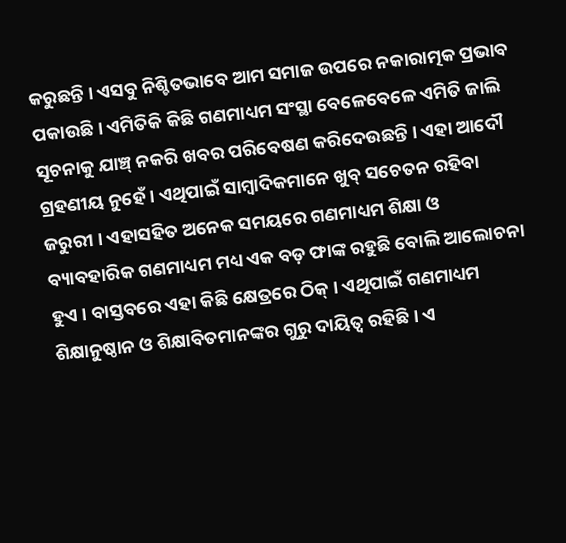କରୁଛନ୍ତି । ଏସବୁ ନିଶ୍ଚିତଭାବେ ଆମ ସମାଜ ଉପରେ ନକାରାତ୍ମକ ପ୍ରଭାବ ପକାଉଛି । ଏମିତିକି କିଛି ଗଣମାଧ୍ୟମ ସଂସ୍ଥା ବେଳେବେଳେ ଏମିତି ଜାଲି ସୂଚନାକୁ ଯାଞ୍ଚ୍ ନକରି ଖବର ପରିବେଷଣ କରିଦେଉଛନ୍ତି । ଏହା ଆଦୌ ଗ୍ରହଣୀୟ ନୁହେଁ । ଏଥିପାଇଁ ସାମ୍ବାଦିକମାନେ ଖୁବ୍ ସଚେତନ ରହିବା ଜରୁରୀ । ଏହାସହିତ ଅନେକ ସମୟରେ ଗଣମାଧ୍ୟମ ଶିକ୍ଷା ଓ ବ୍ୟାବହାରିକ ଗଣମାଧ୍ୟମ ମଧ୍ୟ ଏକ ବଡ଼ ଫାଙ୍କ ରହୁଛି ବୋଲି ଆଲୋଚନା ହୁଏ । ବାସ୍ତବରେ ଏହା କିଛି କ୍ଷେତ୍ରରେ ଠିକ୍ । ଏଥିପାଇଁ ଗଣମାଧ୍ୟମ ଶିକ୍ଷାନୁଷ୍ଠାନ ଓ ଶିକ୍ଷାବିତମାନଙ୍କର ଗୁରୁ ଦାୟିତ୍ୱ ରହିଛି । ଏ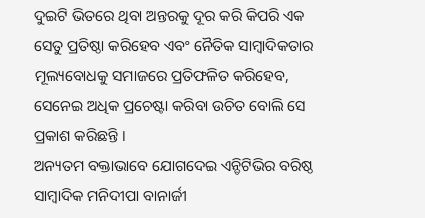ଦୁଇଟି ଭିତରେ ଥିବା ଅନ୍ତରକୁ ଦୂର କରି କିପରି ଏକ ସେତୁ ପ୍ରତିଷ୍ଠା କରିହେବ ଏବଂ ନୈତିକ ସାମ୍ବାଦିକତାର ମୂଲ୍ୟବୋଧକୁ ସମାଜରେ ପ୍ରତିଫଳିତ କରିହେବ, ସେନେଇ ଅଧିକ ପ୍ରଚେଷ୍ଟା କରିବା ଉଚିତ ବୋଲି ସେ ପ୍ରକାଶ କରିଛନ୍ତି ।
ଅନ୍ୟତମ ବକ୍ତାଭାବେ ଯୋଗଦେଇ ଏନ୍ଡିଟିଭିର ବରିଷ୍ଠ ସାମ୍ବାଦିକ ମନିଦୀପା ବାନାର୍ଜୀ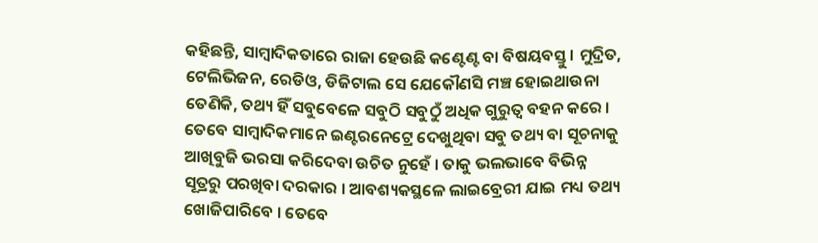କହିଛନ୍ତି, ସାମ୍ବାଦିକତାରେ ରାଜା ହେଉଛି କଣ୍ଟେଣ୍ଟ ବା ବିଷୟବସ୍ତୁ । ମୁଦ୍ରିତ, ଟେଲିଭିଜନ, ରେଡିଓ, ଡିଜିଟାଲ ସେ ଯେକୌଣସି ମଞ୍ଚ ହୋଇଥାଉନା ତେଣିକି, ତଥ୍ୟ ହିଁ ସବୁବେଳେ ସବୁଠି ସବୁଠୁଁ ଅଧିକ ଗୁରୁତ୍ୱ ବହନ କରେ । ତେବେ ସାମ୍ବାଦିକମାନେ ଇଣ୍ଟରନେଟ୍ରେ ଦେଖୁଥିବା ସବୁ ତଥ୍ୟ ବା ସୂଚନାକୁ ଆଖିବୁଜି ଭରସା କରିଦେବା ଉଚିତ ନୁହେଁ । ତାକୁ ଭଲଭାବେ ବିଭିନ୍ନ ସୂତ୍ରରୁ ପରଖିବା ଦରକାର । ଆବଶ୍ୟକସ୍ଥଳେ ଲାଇବ୍ରେରୀ ଯାଇ ମଧ୍ୟ ତଥ୍ୟ ଖୋଜିପାରିବେ । ତେବେ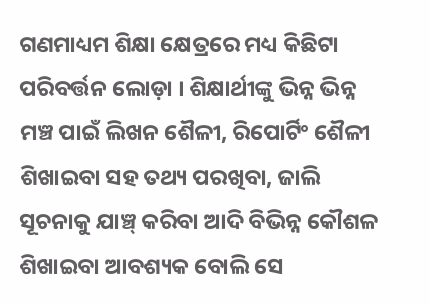ଗଣମାଧ୍ୟମ ଶିକ୍ଷା କ୍ଷେତ୍ରରେ ମଧ୍ୟ କିଛିଟା ପରିବର୍ତ୍ତନ ଲୋଡ଼ା । ଶିକ୍ଷାର୍ଥୀଙ୍କୁ ଭିନ୍ନ ଭିନ୍ନ ମଞ୍ଚ ପାଇଁ ଲିଖନ ଶୈଳୀ, ରିପୋର୍ଟିଂ ଶୈଳୀ ଶିଖାଇବା ସହ ତଥ୍ୟ ପରଖିବା, ଜାଲି ସୂଚନାକୁ ଯାଞ୍ଚ୍ କରିବା ଆଦି ବିଭିନ୍ନ କୌଶଳ ଶିଖାଇବା ଆବଶ୍ୟକ ବୋଲି ସେ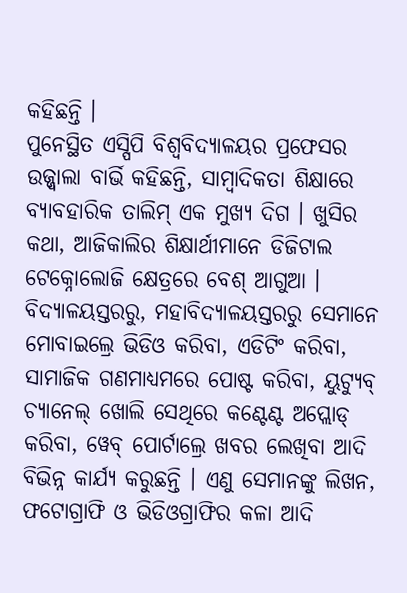କହିଛନ୍ତି ।
ପୁନେସ୍ଥିତ ଏସ୍ପିପି ବିଶ୍ୱବିଦ୍ୟାଳୟର ପ୍ରଫେସର ଉଜ୍ଜ୍ୱାଲା ବାର୍ଭି କହିଛନ୍ତି, ସାମ୍ବାଦିକତା ଶିକ୍ଷାରେ ବ୍ୟାବହାରିକ ତାଲିମ୍ ଏକ ମୁଖ୍ୟ ଦିଗ । ଖୁସିର କଥା, ଆଜିକାଲିର ଶିକ୍ଷାର୍ଥୀମାନେ ଡିଜିଟାଲ ଟେକ୍ନୋଲୋଜି କ୍ଷେତ୍ରରେ ବେଶ୍ ଆଗୁଆ । ବିଦ୍ୟାଳୟସ୍ତରରୁ, ମହାବିଦ୍ୟାଳୟସ୍ତରରୁ ସେମାନେ ମୋବାଇଲ୍ରେ ଭିଡିଓ କରିବା, ଏଡିଟିଂ କରିବା, ସାମାଜିକ ଗଣମାଧ୍ୟମରେ ପୋଷ୍ଟ କରିବା, ୟୁଟ୍ୟୁବ୍ ଚ୍ୟାନେଲ୍ ଖୋଲି ସେଥିରେ କଣ୍ଟେଣ୍ଟ ଅପ୍ଲୋଡ୍ କରିବା, ୱେବ୍ ପୋର୍ଟାଲ୍ରେ ଖବର ଲେଖିବା ଆଦି ବିଭିନ୍ନ କାର୍ଯ୍ୟ କରୁଛନ୍ତି । ଏଣୁ ସେମାନଙ୍କୁ ଲିଖନ, ଫଟୋଗ୍ରାଫି ଓ ଭିଡିଓଗ୍ରାଫିର କଳା ଆଦି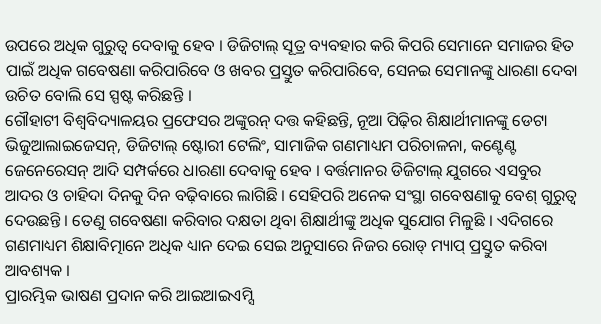ଉପରେ ଅଧିକ ଗୁରୁତ୍ୱ ଦେବାକୁ ହେବ । ଡିଜିଟାଲ୍ ସୂତ୍ର ବ୍ୟବହାର କରି କିପରି ସେମାନେ ସମାଜର ହିତ ପାଇଁ ଅଧିକ ଗବେଷଣା କରିପାରିବେ ଓ ଖବର ପ୍ରସ୍ତୁତ କରିପାରିବେ, ସେନଇ ସେମାନଙ୍କୁ ଧାରଣା ଦେବା ଉଚିତ ବୋଲି ସେ ସ୍ପଷ୍ଟ କରିଛନ୍ତି ।
ଗୌହାଟୀ ବିଶ୍ୱବିଦ୍ୟାଳୟର ପ୍ରଫେସର ଅଙ୍କୁରନ୍ ଦତ୍ତ କହିଛନ୍ତି, ନୂଆ ପିଢ଼ିର ଶିକ୍ଷାର୍ଥୀମାନଙ୍କୁ ଡେଟା ଭିଜୁଆଲାଇଜେସନ୍, ଡିଜିଟାଲ୍ ଷ୍ଟୋରୀ ଟେଲିଂ, ସାମାଜିକ ଗଣମାଧ୍ୟମ ପରିଚାଳନା, କଣ୍ଟେଣ୍ଟ ଜେନେରେସନ୍ ଆଦି ସମ୍ପର୍କରେ ଧାରଣା ଦେବାକୁ ହେବ । ବର୍ତ୍ତମାନର ଡିଜିଟାଲ୍ ଯୁଗରେ ଏସବୁର ଆଦର ଓ ଚାହିଦା ଦିନକୁ ଦିନ ବଢ଼ିବାରେ ଲାଗିଛି । ସେହିପରି ଅନେକ ସଂସ୍ଥା ଗବେଷଣାକୁ ବେଶ୍ ଗୁରୁତ୍ୱ ଦେଉଛନ୍ତି । ତେଣୁ ଗବେଷଣା କରିବାର ଦକ୍ଷତା ଥିବା ଶିକ୍ଷାର୍ଥୀଙ୍କୁ ଅଧିକ ସୁଯୋଗ ମିଳୁଛି । ଏଦିଗରେ ଗଣମାଧ୍ୟମ ଶିକ୍ଷାବିତ୍ମାନେ ଅଧିକ ଧ୍ୟାନ ଦେଇ ସେଇ ଅନୁସାରେ ନିଜର ରୋଡ୍ ମ୍ୟାପ୍ ପ୍ରସ୍ତୁତ କରିବା ଆବଶ୍ୟକ ।
ପ୍ରାରମ୍ଭିକ ଭାଷଣ ପ୍ରଦାନ କରି ଆଇଆଇଏମ୍ସି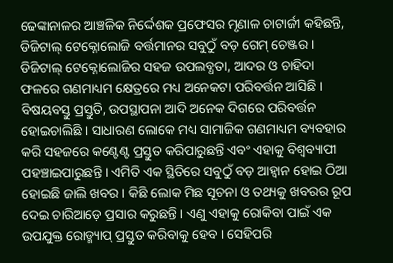ଢେଙ୍କାନାଳର ଆଞ୍ଚଳିକ ନିର୍ଦ୍ଦେଶକ ପ୍ରଫେସର ମୃଣାଳ ଚାଟାର୍ଜୀ କହିଛନ୍ତି, ଡିଜିଟାଲ୍ ଟେକ୍ନୋଲୋଜି ବର୍ତ୍ତମାନର ସବୁଠୁଁ ବଡ଼ ଗେମ୍ ଚେଞ୍ଜର । ଡିଜିଟାଲ୍ ଟେକ୍ନୋଲୋଜିର ସହଜ ଉପଲବ୍ଧତା, ଆଦର ଓ ଚାହିଦା ଫଳରେ ଗଣମାଧ୍ୟମ କ୍ଷେତ୍ରରେ ମଧ୍ୟ ଅନେକଟା ପରିବର୍ତ୍ତନ ଆସିଛି । ବିଷୟବସ୍ତୁ ପ୍ରସ୍ତୁତି, ଉପସ୍ଥାପନା ଆଦି ଅନେକ ଦିଗରେ ପରିବର୍ତ୍ତନ ହୋଇଚାଲିଛି । ସାଧାରଣ ଲୋକେ ମଧ୍ୟ ସାମାଜିକ ଗଣମାଧ୍ୟମ ବ୍ୟବହାର କରି ସହଜରେ କଣ୍ଟେଣ୍ଟ ପ୍ରସ୍ତୁତ କରିପାରୁଛନ୍ତି ଏବଂ ଏହାକୁ ବିଶ୍ୱବ୍ୟାପୀ ପହଞ୍ଚାଇପାରୁଛନ୍ତି । ଏମିତି ଏକ ସ୍ଥିତିରେ ସବୁଠୁଁ ବଡ଼ ଆହ୍ୱାନ ହୋଇ ଠିଆ ହୋଇଛି ଜାଲି ଖବର । କିଛି ଲୋକ ମିଛ ସୂଚନା ଓ ତଥ୍ୟକୁ ଖବରର ରୂପ ଦେଇ ଚାରିଆଡ଼େ ପ୍ରସାର କରୁଛନ୍ତି । ଏଣୁ ଏହାକୁ ରୋକିବା ପାଇଁ ଏକ ଉପଯୁକ୍ତ ରୋଡ୍ମ୍ୟାପ୍ ପ୍ରସ୍ତୁତ କରିବାକୁ ହେବ । ସେହିପରି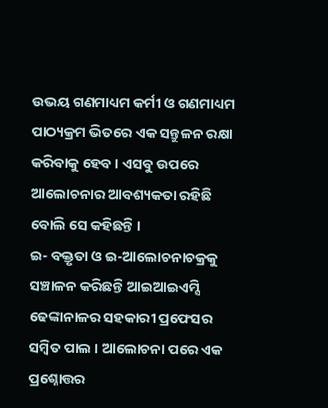ଉଭୟ ଗଣମାଧ୍ୟମ କର୍ମୀ ଓ ଗଣମାଧ୍ୟମ ପାଠ୍ୟକ୍ରମ ଭିତରେ ଏକ ସନ୍ତୁଳନ ରକ୍ଷା କରିବାକୁ ହେବ । ଏସବୁ ଉପରେ ଆଲୋଚନାର ଆବଶ୍ୟକତା ରହିଛି ବୋଲି ସେ କହିଛନ୍ତି ।
ଇ- ବକ୍ତୃତା ଓ ଇ-ଆଲୋଚନାଚକ୍ରକୁ ସଞ୍ଚାଳନ କରିଛନ୍ତି ଆଇଆଇଏମ୍ସି ଢେଙ୍କାନାଳର ସହକାରୀ ପ୍ରଫେସର ସମ୍ବିତ ପାଲ । ଆଲୋଚନା ପରେ ଏକ ପ୍ରଶ୍ନୋତ୍ତର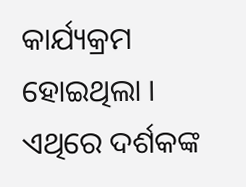କାର୍ଯ୍ୟକ୍ରମ ହୋଇଥିଲା । ଏଥିରେ ଦର୍ଶକଙ୍କ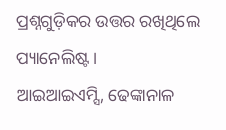ପ୍ରଶ୍ନଗୁଡ଼ିକର ଉତ୍ତର ରଖିଥିଲେ ପ୍ୟାନେଲିଷ୍ଟ ।
ଆଇଆଇଏମ୍ସି, ଢେଙ୍କାନାଳ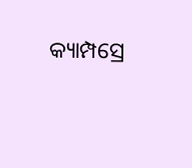କ୍ୟାମ୍ପସ୍ରେ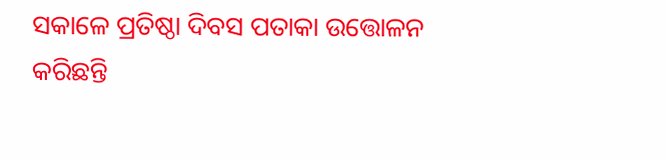ସକାଳେ ପ୍ରତିଷ୍ଠା ଦିବସ ପତାକା ଉତ୍ତୋଳନ କରିଛନ୍ତି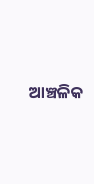ଆଞ୍ଚଳିକ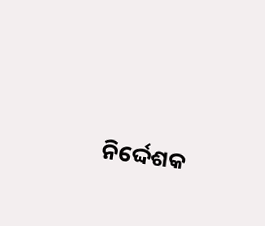ନିର୍ଦ୍ଦେଶକ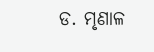ଡ. ମୃଣାଳ